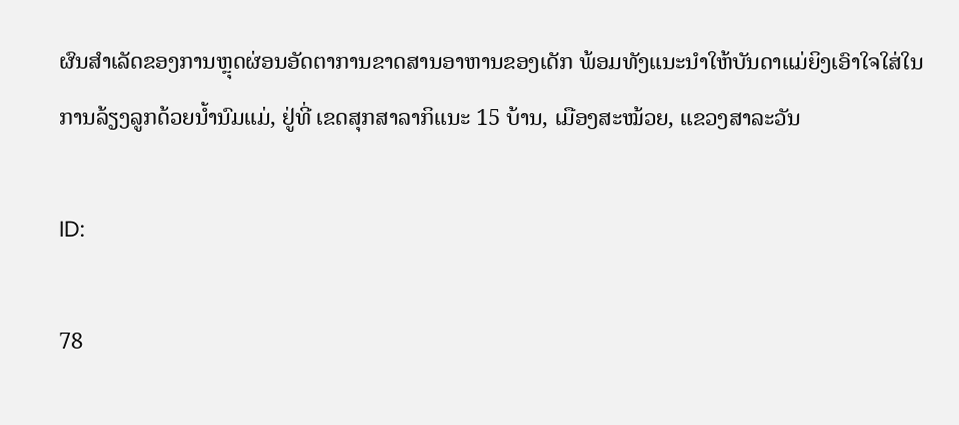ຜົນສໍາເລັດຂອງການຫຼຸດຜ່ອນອັດຕາການຂາດສານອາຫານຂອງເດັກ ພ້ອມທັງແນະນໍາໃຫ້ບັນດາແມ່ຍິງເອົາໃຈໃສ່ໃນການລ້ຽງລູກດ້ວຍນໍ້ານົມແມ່, ຢູ່ທີ່ ເຂດສຸກສາລາກິແນະ 15 ບ້ານ, ເມືອງສະໝ້ວຍ, ແຂວງສາລະວັນ

ID:

78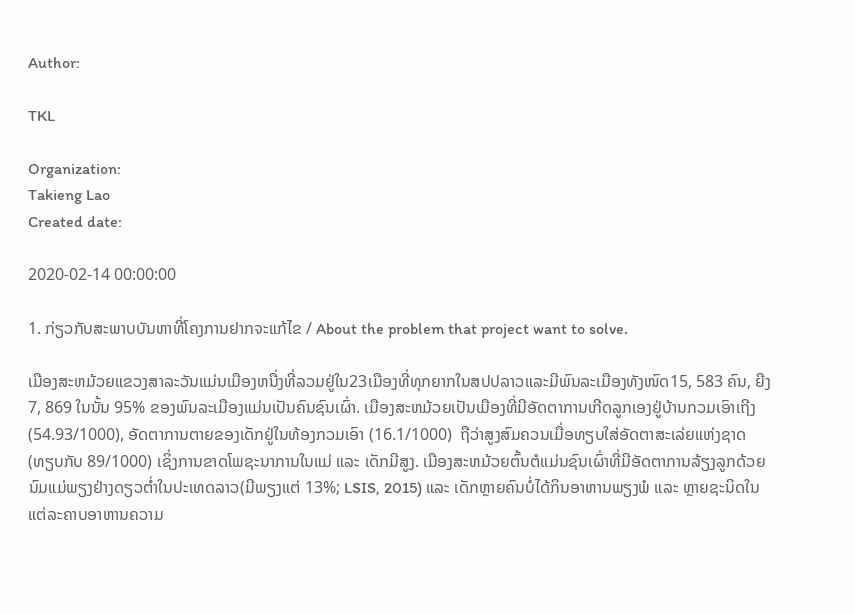Author:

TKL

Organization:
Takieng Lao
Created date:

2020-02-14 00:00:00

1. ກ່ຽວກັບສະພາບບັນຫາທີ່ໂຄງການຢາກຈະແກ້ໄຂ / About the problem that project want to solve.

ເມືອງສະຫມ້ວຍແຂວງສາລະວັນແມ່ນເມືອງຫນື່ງທີ່ລວມຢູ່ໃນ23ເມືອງທີ່ທຸກຍາກໃນສປປລາວແລະມີພົນລະເມືອງທັງໜົດ15, 583 ຄົນ, ຍີງ 7, 869 ໃນນັ້ນ 95% ຂອງພົນລະເມືອງແມ່ນເປັນຄົນຊົນເຜົ່າ. ເມືອງສະຫມ້ວຍເປັນເມືອງທີ່ມີອັດຕາການເກີດລູກເອງຢູ່ບ້ານກວມເອົາເຖີງ (54.93/1000), ອັດຕາການຕາຍຂອງເດັກຢູ່ໃນທ້ອງກວມເອົາ (16.1/1000)  ຖືວ່າສູງສົມຄວນເມື່ອທຽບໃສ່ອັດຕາສະເລ່ຍແຫ່ງຊາດ (ທຽບກັບ 89/1000) ເຊິ່ງການຂາດໂພຊະນາການໃນແມ່ ແລະ ເດັກມີສູງ. ເມືອງສະຫມ້ວຍຕົ້ນຕໍແມ່ນຊົນເຜົ່າທີ່ມີອັດຕາການລ້ຽງລູກດ້ວຍນົມແມ່ພຽງຢ່າງດຽວຕໍ່າໃນປະເທດລາວ(ມີພຽງແຕ່ 13%; LSIS, 2015) ແລະ ເດັກຫຼາຍຄົນບໍ່ໄດ້ກິນອາຫານພຽງພໍ ແລະ ຫຼາຍຊະນິດໃນແຕ່ລະຄາບອາຫານຄວາມ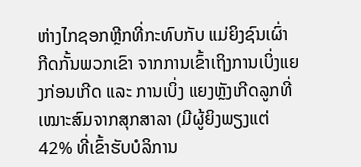ຫ່າງໄກຊອກຫຼີກທີ່ກະທົບກັບ ແມ່ຍິງຊົນເຜົ່າ ກີດກັ້ນພວກເຂົາ ຈາກການເຂົ້າເຖິງການເບິ່ງແຍງກ່ອນເກີດ ແລະ ການເບິ່ງ ແຍງຫຼັງເກີດລູກທີ່ເໝາະສົມຈາກສຸກສາລາ (ມີຜູ້ຍິງພຽງແຕ່ 42% ທີ່ເຂົ້າຮັບບໍລິການ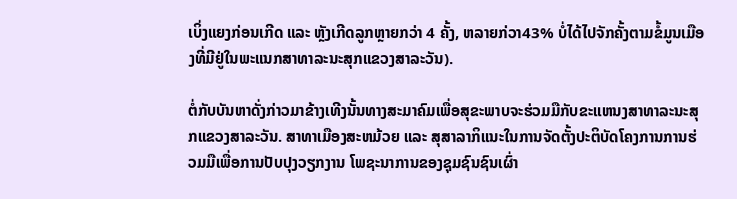ເບິ່ງແຍງກ່ອນເກີດ ແລະ ຫຼັງເກີດລູກຫຼາຍກວ່າ 4 ຄັ້ງ, ຫລາຍກ່ວາ43% ບໍ່ໄດ້ໄປຈັກຄັ້ງຕາມຂໍ້ມູນເມືອງທີ່ມີຢູ່ໃນພະແນກສາທາລະນະສຸກແຂວງສາລະວັນ).

ຕໍ່ກັບບັນຫາດັ່ງກ່າວມາຂ້າງເທີງນັ້ນທາງສະມາຄົມເພື່ອສຸຂະພາບຈະຮ່ວມມືກັບຂະແຫນງສາທາລະນະສຸກແຂວງສາລະວັນ. ສາທາເມືອງສະຫມ້ວຍ ແລະ ສຸສາລາກິແນະໃນການຈັດຕັ້ງປະຕິບັດໂຄງການການຮ່ວມມືເພື່ອການປັບປຸງວຽກງານ ໂພຊະນາການຂອງຊຸມຊົນຊົນເຜົ່າ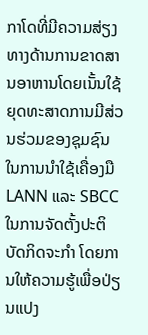ກາໂດທີ່ມີຄວາມສ່ຽງທາງດ້ານການຂາດສານອາຫານໂດຍເນັ້ນໃຊ້ຍຸດທະສາດການມີສ່ວນຮ່ວມຂອງຊຸມຊົນ ໃນການນໍາໃຊ້ເຄື່ອງມື LANN ແລະ SBCCໃນການຈັດຕັ້ງປະຕິບັດກິດຈະກຳ ໂດຍການໃຫ້ຄວາມຮູ້ເພື່ອປ່ຽນແປງ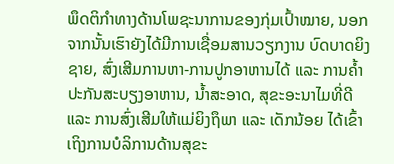ພຶດຕິກໍາທາງດ້ານໂພຊະນາການຂອງກຸ່ມເປົ້າໝາຍ, ນອກຈາກນັ້ນເຮົາຍັງໄດ້ມີການເຊື່ອມສານວຽກງານ ບົດບາດຍິງຊາຍ, ສົ່ງເສີມການຫາ-ການປູກອາຫານໄດ້ ແລະ ການຄ້ຳປະກັນສະບຽງອາຫານ, ນ້ຳສະອາດ, ສຸຂະອະນາໄມທີ່ດີ ແລະ ການສົ່ງເສີມໃຫ້ແມ່ຍິງຖຶພາ ແລະ ເດັກນ້ອຍ ໄດ້ເຂົ້າເຖິງການບໍລິການດ້ານສຸຂະ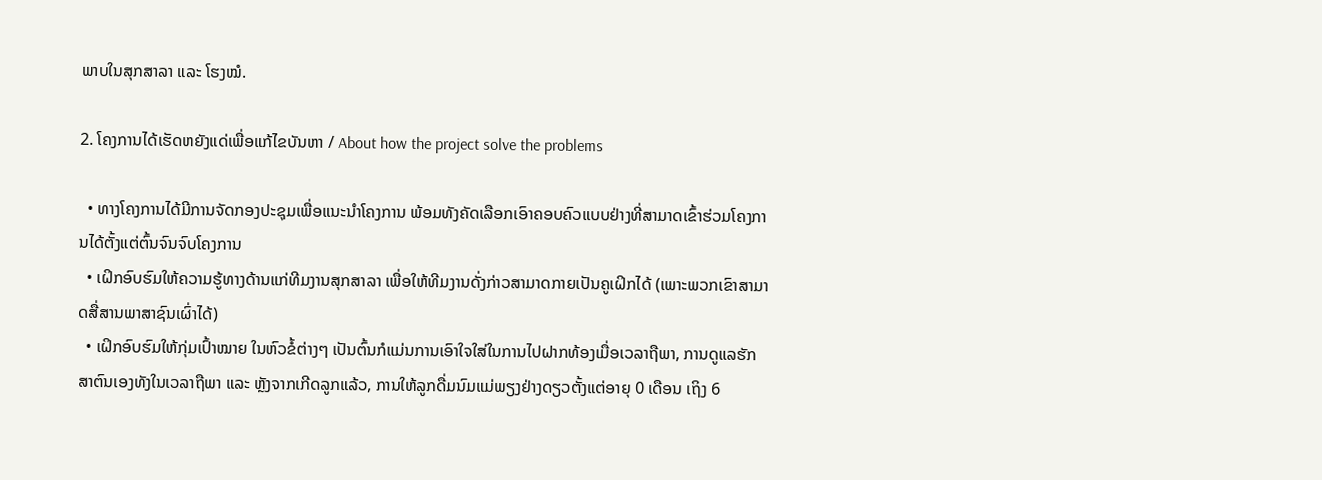ພາບໃນສຸກສາລາ ແລະ ໂຮງໝໍ.

2. ໂຄງການໄດ້ເຮັດຫຍັງແດ່ເພື່ອແກ້ໄຂບັນຫາ / About how the project solve the problems

  • ທາງໂຄງການໄດ້ມີການຈັດກອງປະຊຸມເພື່ອແນະນໍາໂຄງການ ພ້ອມທັງຄັດເລືອກເອົາຄອບຄົວແບບຢ່າງທີ່ສາມາດເຂົ້າຮ່ວມໂຄງການໄດ້ຕັ້ງແຕ່ຕົ້ນຈົນຈົບໂຄງການ
  • ເຝິກອົບຮົມໃຫ້ຄວາມຮູ້ທາງດ້ານແກ່ທີມງານສຸກສາລາ ເພື່ອໃຫ້ທີມງານດັ່ງກ່າວສາມາດກາຍເປັນຄູເຝິກໄດ້ (ເພາະພວກເຂົາສາມາດສື່ສານພາສາຊົນເຜົ່າໄດ້)
  • ເຝິກອົບຮົມໃຫ້ກຸ່ມເປົ້າໝາຍ ໃນຫົວຂໍ້ຕ່າງໆ ເປັນຕົ້ນກໍແມ່ນການເອົາໃຈໃສ່ໃນການໄປຝາກທ້ອງເມື່ອເວລາຖືພາ, ການດູແລຮັກສາຕົນເອງທັງໃນເວລາຖືພາ ແລະ ຫຼັງຈາກເກີດລູກແລ້ວ, ການໃຫ້ລູກດື່ມນົມແມ່ພຽງຢ່າງດຽວຕັ້ງແຕ່ອາຍຸ 0 ເດືອນ ເຖິງ 6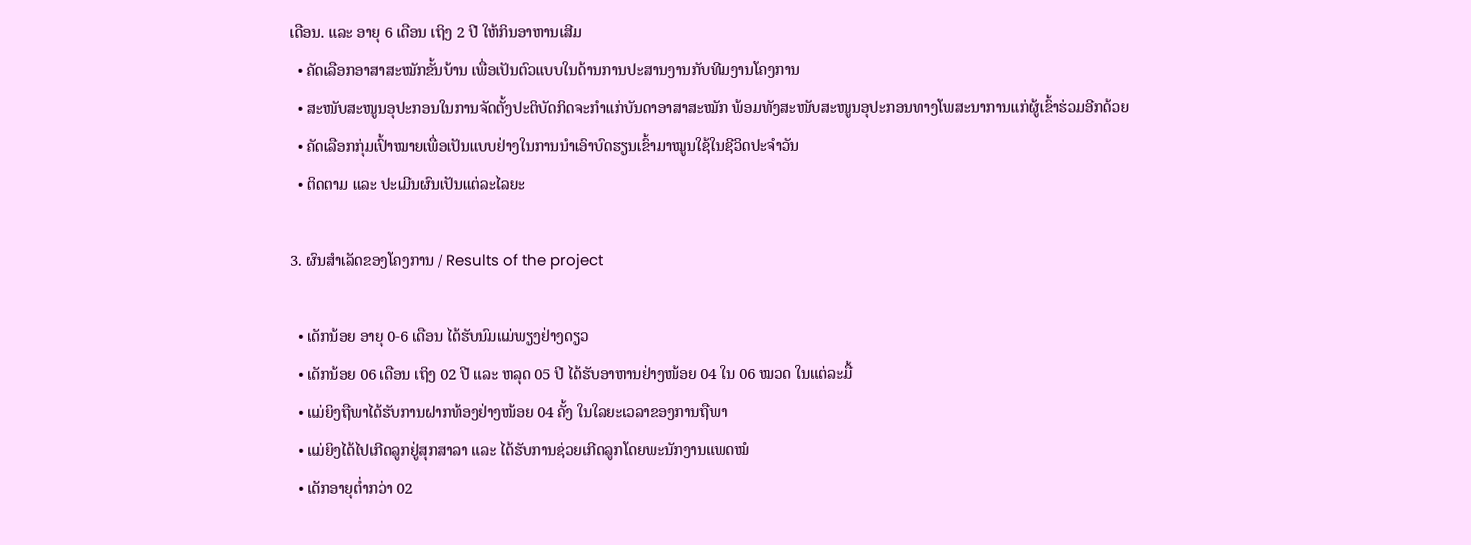ເດືອນ. ແລະ ອາຍຸ 6 ເດືອນ ເຖິງ 2 ປີ ໃຫ້ກິນອາຫານເສີມ
  • ຄັດເລືອກອາສາສະໝັກຂັ້ນບ້ານ ເພື່ອເປັນຕົວແບບໃນດ້ານການປະສານງານກັບທີມງານໂຄງການ
  • ສະໜັບສະໜູນອຸປະກອນໃນການຈັດຕັ້ງປະຕິບັດກິດຈະກໍາແກ່ບັນດາອາສາສະໝັກ ພ້ອມທັງສະໜັບສະໜູນອຸປະກອນທາງໂພສະນາການແກ່ຜູ້ເຂົ້າຮ່ວມອີກດ້ວຍ
  • ຄັດເລືອກກຸ່ມເປົ້າໝາຍເພື່ອເປັນແບບຢ່າງໃນການນໍາເອົາບົດຮຽນເຂົ້າມາໝູນໃຊ້ໃນຊີວິດປະຈໍາວັນ
  • ຕິດຕາມ ແລະ ປະເມີນຜົນເປັນແຕ່ລະໄລຍະ

3. ຜົນສຳເລັດຂອງໂຄງການ / Results of the project

  • ເດັກນ້ອຍ ອາຍຸ 0-6 ເດືອນ ໄດ້ຮັບນົມແມ່ພຽງຢ່າງດຽວ
  • ເດັກນ້ອຍ 06 ເດືອນ ເຖິງ 02 ປີ ແລະ ຫລຸດ 05 ປີ ໄດ້ຮັບອາຫານຢ່າງໜ້ອຍ 04 ໃນ 06 ໝວດ ໃນແຕ່ລະມື້
  • ແມ່ຍິງຖືພາໄດ້ຮັບການຝາກທ້ອງຢ່າງໜ້ອຍ 04 ຄັ້ງ ໃນໃລຍະເວລາຂອງການຖືພາ
  • ແມ່ຍິງໄດ້ໄປເກີດລູກຢູ່ສຸກສາລາ ແລະ ໄດ້ຮັບການຊ່ວຍເກີດລູກໂດຍພະນັກງານແພດໝໍ
  • ເດັກອາຍຸຕໍ່າກວ່າ 02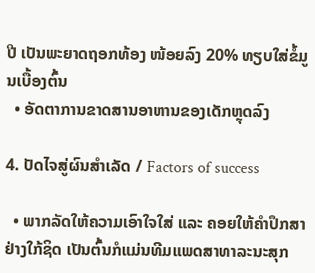ປີ ເປັນພະຍາດຖອກທ້ອງ ໜ້ອຍລົງ 20% ທຽບໃສ່ຂໍ້ມູນເບື້ອງຕົ້ນ
  • ອັດຕາການຂາດສານອາຫານຂອງເດັກຫຼຸດລົງ

4. ປັດໄຈສູ່ຜົນສຳເລັດ / Factors of success

  • ພາກລັດໃຫ້ຄວາມເອົາໃຈໃສ່ ແລະ ຄອຍໃຫ້ຄໍາປຶກສາຢ່າງໃກ້ຊິດ ເປັນຕົ້ນກໍແມ່ນທີມແພດສາທາລະນະສຸກ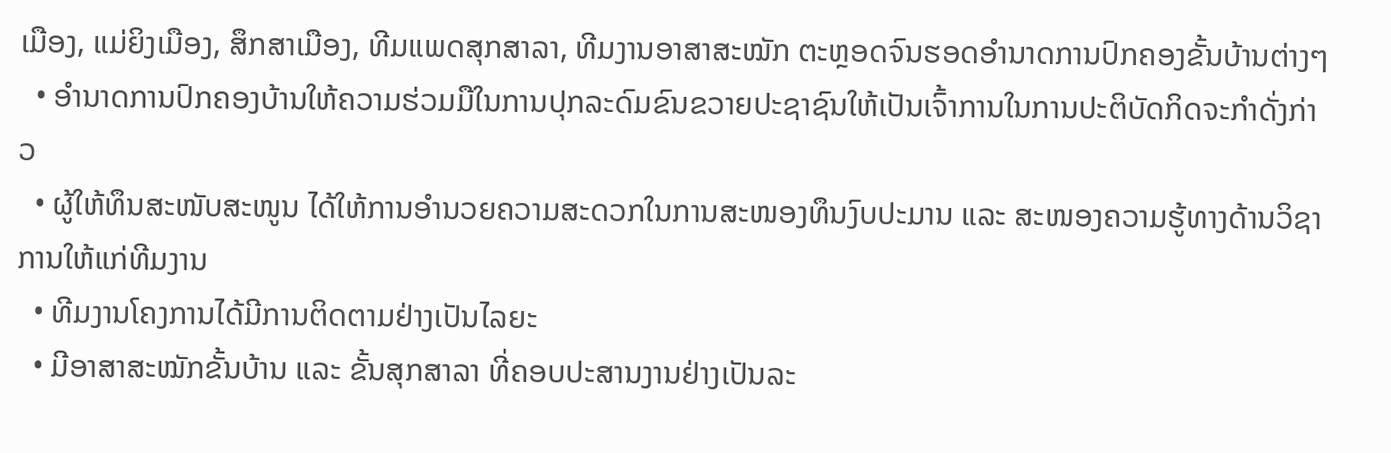ເມືອງ, ແມ່ຍິງເມືອງ, ສຶກສາເມືອງ, ທີມແພດສຸກສາລາ, ທີມງານອາສາສະໝັກ ຕະຫຼອດຈົນຮອດອໍານາດການປົກຄອງຂັ້ນບ້ານຕ່າງໆ
  • ອໍານາດການປົກຄອງບ້ານໃຫ້ຄວາມຮ່ວມມືໃນການປຸກລະດົມຂົນຂວາຍປະຊາຊົນໃຫ້ເປັນເຈົ້າການໃນການປະຕິບັດກິດຈະກໍາດັ່ງກ່າວ
  • ຜູ້ໃຫ້ທຶນສະໜັບສະໜູນ ໄດ້ໃຫ້ການອໍານວຍຄວາມສະດວກໃນການສະໜອງທຶນງົບປະມານ ແລະ ສະໜອງຄວາມຮູ້ທາງດ້ານວິຊາການໃຫ້ແກ່ທີມງານ
  • ທີມງານໂຄງການໄດ້ມີການຕິດຕາມຢ່າງເປັນໄລຍະ
  • ມີອາສາສະໝັກຂັ້ນບ້ານ ແລະ ຂັ້ນສຸກສາລາ ທີ່ຄອບປະສານງານຢ່າງເປັນລະ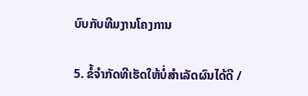ບົບກັບທີມງານໂຄງການ

5. ຂໍ້ຈຳກັດທີເຮັດໃຫ້ບໍ່ສຳເລັດຜົນໄດ້ດີ /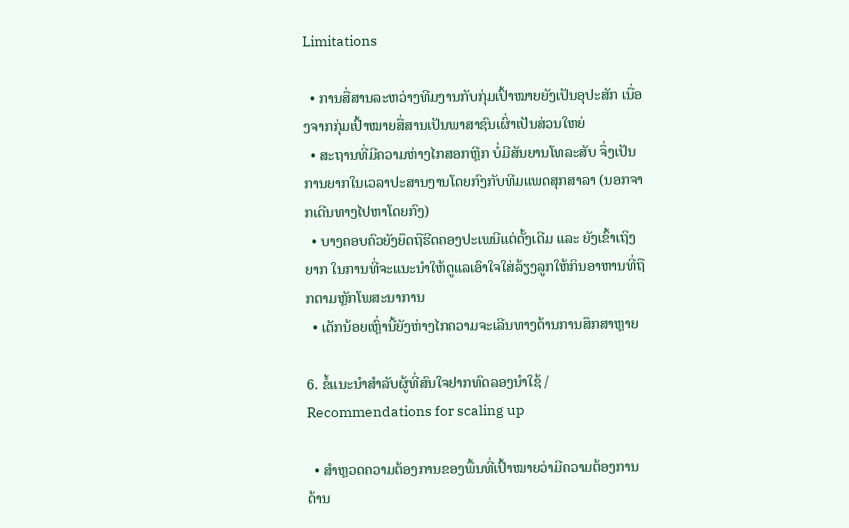Limitations

  • ການສື່ສານລະຫວ່າງທີມງານກັບກຸ່ມເປົ້າໝາຍຍັງເປັນອຸປະສັກ ເນື່ອງຈາກກຸ່ມເປົ້າໝາຍສື່ສານເປັນພາສາຊົນເຜົ່າເປັນສ່ວນໃຫຍ່
  • ສະຖານທີ່ມີຄວາມຫ່າງໄກສອກຫຼີກ ບໍ່ມີສັນຍານໂທລະສັບ ຈຶ່ງເປັນການຍາກໃນເວລາປະສານງານໂດຍກົງກັບທີມແພດສຸກສາລາ (ນອກຈາກເດີນທາງໄປຫາໂດຍກົງ)
  • ບາງຄອບຄົວຍັງຍຶດຖືຮີດຄອງປະເພນີແຕ່ດັ້ງເດີມ ແລະ ຍັງເຂົ້າເຖິງຍາກ ໃນການທີ່ຈະແນະນໍາໃຫ້ດູແລເອົາໃຈໃສ່ລ້ຽງລູກໃຫ້ກິນອາຫານທີ່ຖືກຕາມຫຼັກໂພສະນາການ
  • ເດັກນ້ອຍເຫຼົ່ານີ້ຍັງຫ່າງໄກຄວາມຈະເລີນທາງດ້ານການສຶກສາຫຼາຍ

6. ຂໍ້ແນະນຳສຳລັບຜູ້ທີ່ສົນໃຈຢາກທົດລອງນຳໃຊ້ / Recommendations for scaling up

  • ສໍາຫຼວດຄວາມຕ້ອງການຂອງພື້ນທີ່ເປົ້າໝາຍວ່າມີຄວາມຕ້ອງການດ້ານ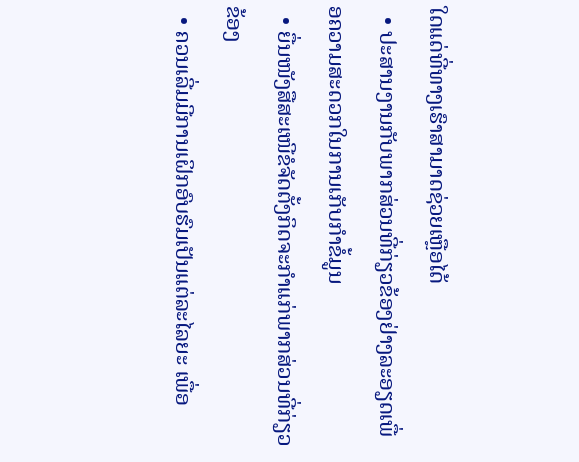ໃດແດ່ທີ່ທາງເຮົາສາມາດຊ່ວຍເຫຼືອໄດ້
  • ປະສານງານກັບພາກສ່ວນທີ່ກ່ຽວຂ້ອງຢ່າງລະອຽດເພື່ອຄວາມສະດວກໃນການເກັບກໍາຂໍ້ມູນ
  • ຍື່ນໜັງສືສະເໜີຂໍຈັດຕັ້ງກິດຈະກໍາແກ່ພາກສ່ວນທີ່ກ່ຽວຂ້ອງ
  • ຄວນເລີ່ມມີການເຝິກອົບຮົມເປັນແຕ່ລະໄລຍະ ເພື່ອ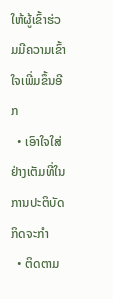ໃຫ້ຜູ້ເຂົ້າຮ່ວມມີຄວາມເຂົ້າໃຈເພີ່ມຂຶ້ນອີກ
  • ເອົາໃຈໃສ່ຢ່າງເຕັມທີ່ໃນການປະຕິບັດກິດຈະກໍາ
  • ຕິດຕາມ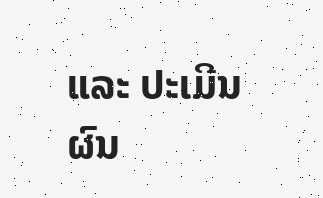ແລະ ປະເມີນຜົນ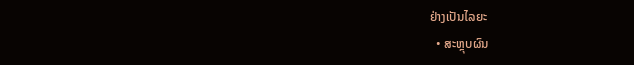ຢ່າງເປັນໄລຍະ
  • ສະຫຼຸບຜົນ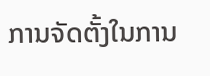ການຈັດຕັ້ງໃນການ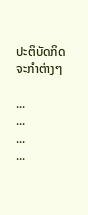ປະຕິບັດກິດຈະກໍາຕ່າງໆ

...
...
...
...